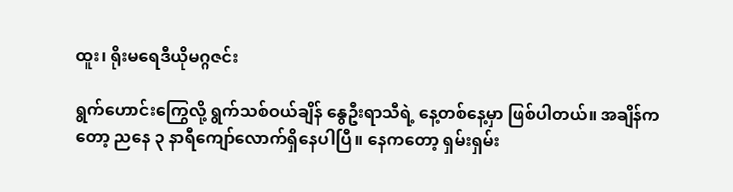ထူး၊ ရိုးမရေဒီယိုမဂ္ဂဇင်း

ရွက်ဟောင်းကြွေလို့ ရွက်သစ်ဝယ်ချိန် နွေဦးရာသီရဲ့ နေ့တစ်နေ့မှာ ဖြစ်ပါတယ်။ အချိန်ကတော့ ညနေ ၃ နာရီကျော်လောက်ရှိနေပါပြီ။ နေကတော့ ရှမ်းရှမ်း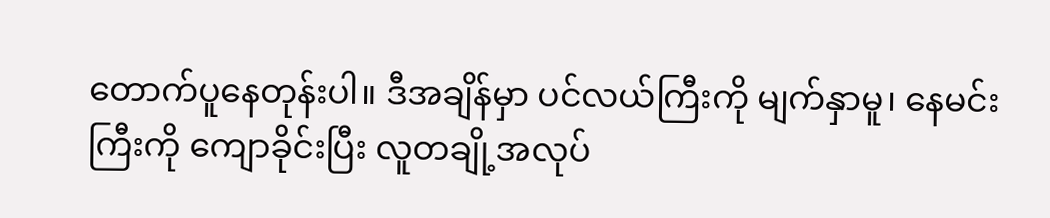တောက်ပူနေတုန်းပါ။ ဒီအချိန်မှာ ပင်လယ်ကြီးကို မျက်နှာမူ၊ နေမင်းကြီးကို ကျောခိုင်းပြီး လူတချို့အလုပ်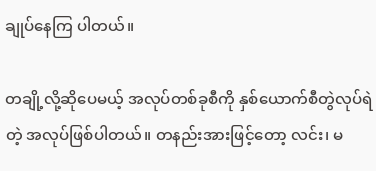ချုပ်နေကြ ပါတယ်။

တချို့လို့ဆိုပေမယ့် အလုပ်တစ်ခုစီကို နှစ်ယောက်စီတွဲလုပ်ရဲတဲ့ အလုပ်ဖြစ်ပါတယ်။ တနည်းအားဖြင့်တော့ လင်း၊ မ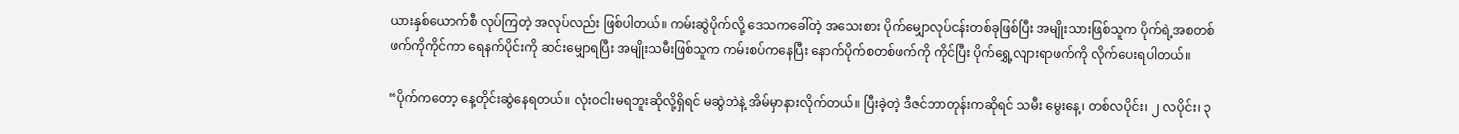ယားနှစ်ယောက်စီ လုပ်ကြတဲ့ အလုပ်လည်း ဖြစ်ပါတယ်။ ကမ်းဆွဲပိုက်လို့ ဒေသကခေါ်တဲ့ အသေးစား ပိုက်မျှောလုပ်ငန်းတစ်ခုဖြစ်ပြီး အမျိုးသားဖြစ်သူက ပိုက်ရဲ့အစတစ်ဖက်ကိုကိုင်ကာ ရေနက်ပိုင်းကို ဆင်းမျှောရပြီး အမျိုးသမီးဖြစ်သူက ကမ်းစပ်ကနေပြီး နောက်ပိုက်စတစ်ဖက်ကို ကိုင်ပြီး ပိုက်ရွှေ့လျားရာဖက်ကို လိုက်ပေးရပါတယ်။

“ပိုက်ကတော့ နေ့တိုင်းဆွဲနေရတယ်။ လုံးဝငါးမရဘူးဆိုလို့ရှိရင် မဆွဲဘဲနဲ့ အိမ်မှာနားလိုက်တယ်။ ပြီးခဲ့တဲ့ ဒီဇင်ဘာတုန်းကဆိုရင် သမီး မွေးနေ့၊ တစ်လပိုင်း၊ ၂ လပိုင်း၊ ၃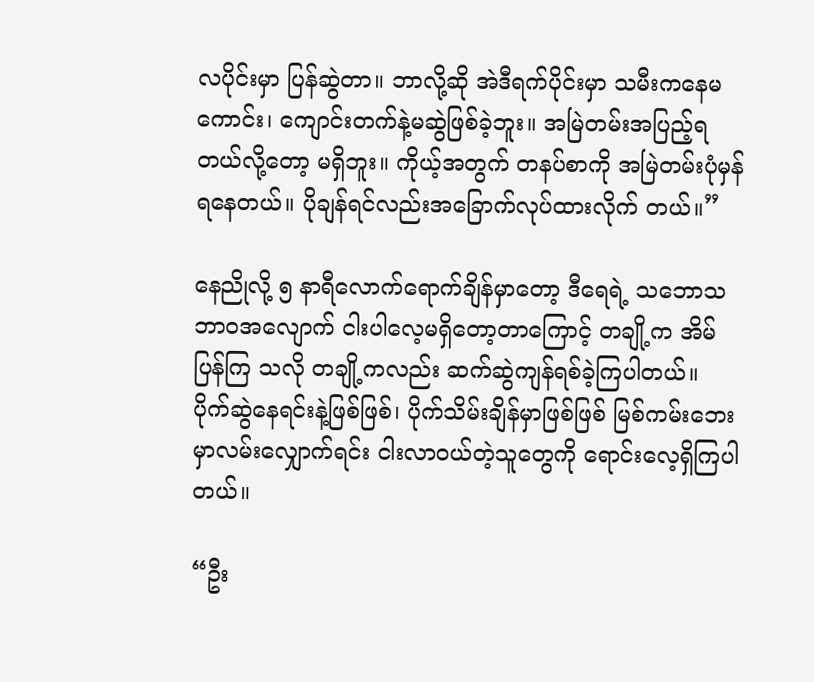လပိုင်းမှာ ပြန်ဆွဲတာ။ ဘာလို့ဆို အဲဒီရက်ပိုင်းမှာ သမီးကနေမကောင်း၊ ကျောင်းတက်နဲ့မဆွဲဖြစ်ခဲ့ဘူး။ အမြဲတမ်းအပြည့်ရတယ်လို့တော့ မရှိဘူး။ ကိုယ့်အတွက် တနပ်စာကို အမြဲတမ်းပုံမှန်ရနေတယ်။ ပိုချန်ရင်လည်းအခြောက်လုပ်ထားလိုက် တယ်။”

နေညိုလို့ ၅ နာရီလောက်ရောက်ချိန်မှာတော့ ဒီရေရဲ့ သဘောသဘာဝအလျောက် ငါးပါလေ့မရှိတော့တာကြောင့် တချို့က အိမ်ပြန်ကြ သလို တချို့ကလည်း ဆက်ဆွဲကျန်ရစ်ခဲ့ကြပါတယ်။ ပိုက်ဆွဲနေရင်းနဲ့ဖြစ်ဖြစ်၊ ပိုက်သိမ်းချိန်မှာဖြစ်ဖြစ် မြစ်ကမ်းဘေးမှာလမ်းလျှောက်ရင်း ငါးလာဝယ်တဲ့သူတွေကို ရောင်းလေ့ရှိကြပါတယ်။

“ဦး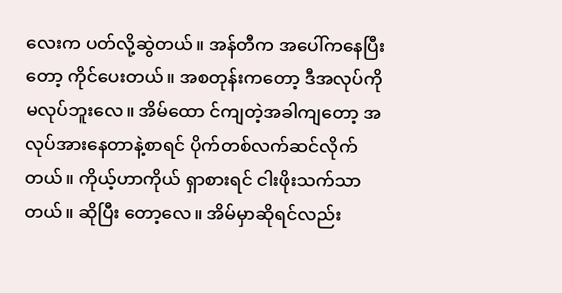လေးက ပတ်လို့ဆွဲတယ်။ အန်တီက အပေါ်ကနေပြီးတော့ ကိုင်ပေးတယ်။ အစတုန်းကတော့ ဒီအလုပ်ကို မလုပ်ဘူးလေ။ အိမ်ထော င်ကျတဲ့အခါကျတော့ အလုပ်အားနေတာနဲ့စာရင် ပိုက်တစ်လက်ဆင်လိုက်တယ်။ ကိုယ့်ဟာကိုယ် ရှာစားရင် ငါးဖိုးသက်သာတယ်။ ဆိုပြီး တော့လေ။ အိမ်မှာဆိုရင်လည်း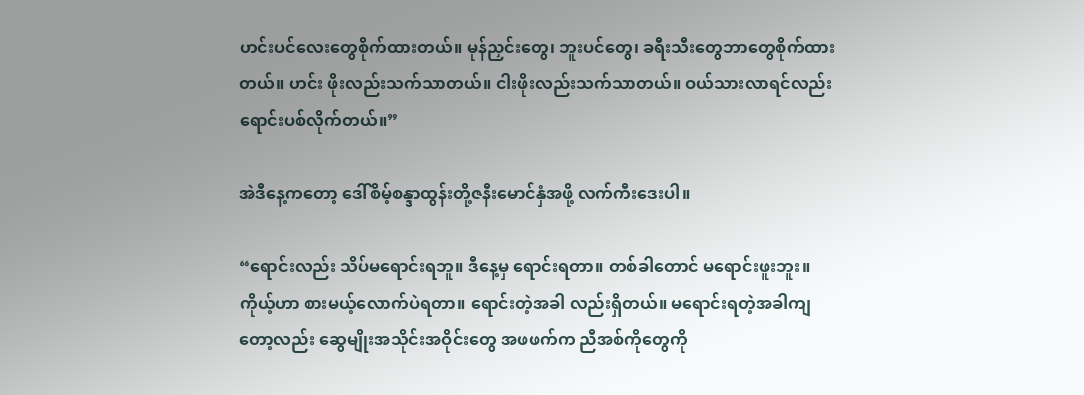ဟင်းပင်လေးတွေစိုက်ထားတယ်။ မုန်ညှင်းတွေ၊ ဘူးပင်တွေ၊ ခရီးသီးတွေဘာတွေစိုက်ထားတယ်။ ဟင်း ဖိုးလည်းသက်သာတယ်။ ငါးဖိုးလည်းသက်သာတယ်။ ဝယ်သားလာရင်လည်း ရောင်းပစ်လိုက်တယ်။”

အဲဒီနေ့ကတော့ ဒေါ်စိမ့်စန္ဒာထွန်းတို့ဇနီးမောင်နှံအဖို့ လက်ကီးဒေးပါ။

“ရောင်းလည်း သိပ်မရောင်းရဘူ။ ဒီနေ့မှ ရောင်းရတာ။ တစ်ခါတောင် မရောင်းဖူးဘူး။ ကိုယ့်ဟာ စားမယ့်လောက်ပဲရတာ။ ရောင်းတဲ့အခါ လည်းရှိတယ်။ မရောင်းရတဲ့အခါကျတော့လည်း ဆွေမျိုးအသိုင်းအဝိုင်းတွေ အဖဖက်က ညီအစ်ကိုတွေကို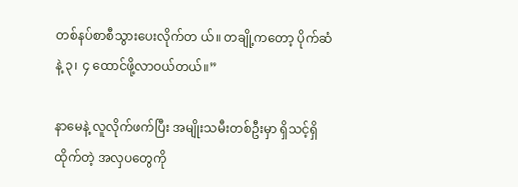တစ်နပ်စာစီသွားပေးလိုက်တ ယ်။ တချို့ကတော့ ပိုက်ဆံနဲ့ ၃၊ ၄ ထောင်ဖို့လာဝယ်တယ်။”

နာမေနဲ့ လူလိုက်ဖက်ပြီး အမျိုးသမီးတစ်ဦးမှာ ရှိသင့်ရှိထိုက်တဲ့ အလှပတွေကို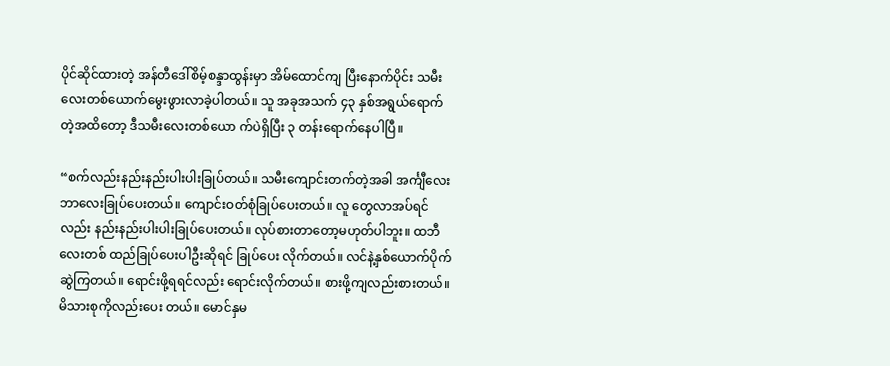ပိုင်ဆိုင်ထားတဲ့ အန်တီဒေါ်စိမ့်စန္ဒာထွန်းမှာ အိမ်ထောင်ကျ ပြီးနောက်ပိုင်း သမီးလေးတစ်ယောက်မွေးဖွားလာခဲ့ပါတယ်။ သူ အခုအသက် ၄၃ နှစ်အရွယ်ရောက်တဲ့အထိတော့ ဒီသမီးလေးတစ်ယော က်ပဲရှိပြီး ၃ တန်းရောက်နေပါပြီ။

“စက်လည်းနည်းနည်းပါးပါးခြုပ်တယ်။ သမီးကျောင်းတက်တဲ့အခါ အင်္ကျီလေးဘာလေးခြုပ်ပေးတယ်။ ကျောင်းဝတ်စုံခြုပ်ပေးတယ်။ လူ တွေလာအပ်ရင်လည်း နည်းနည်းပါးပါးခြုပ်ပေးတယ်။ လုပ်စားတာတော့မဟုတ်ပါဘူး။ ထဘီလေးတစ် ထည်ခြုပ်ပေးပါဦးဆိုရင် ခြုပ်ပေး လိုက်တယ်။ လင်နဲ့နှစ်ယောက်ပိုက်ဆွဲကြတယ်။ ရောင်းဖို့ရရင်လည်း ရောင်းလိုက်တယ်။ စားဖို့ကျလည်းစားတယ်။ မိသားစုကိုလည်းပေး တယ်။ မောင်နှမ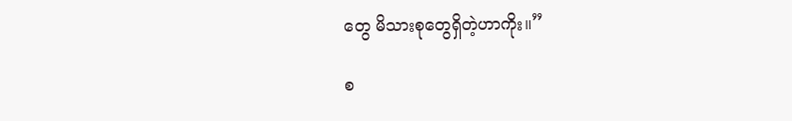တွေ မိသားစုတွေရှိတဲ့ဟာကိုး။”

စ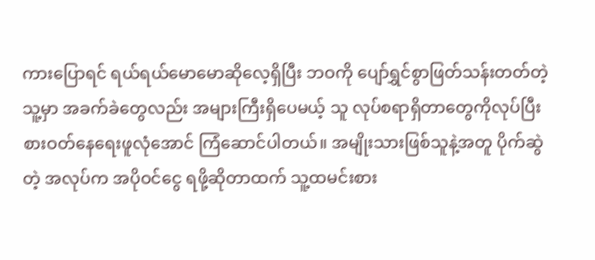ကားပြောရင် ရယ်ရယ်မောမောဆိုလေ့ရှိပြီး ဘဝကို ပျော်ရွှင်စွာဖြတ်သန်းတတ်တဲ့ သူ့မှာ အခက်ခဲတွေလည်း အများကြီးရှိပေမယ့် သူ လုပ်စရာရှိတာတွေကိုလုပ်ပြီး စားဝတ်နေရေးဖူလုံအောင် ကြံဆောင်ပါတယ်။ အမျိုးသားဖြစ်သူနဲ့အတူ ပိုက်ဆွဲတဲ့ အလုပ်က အပိုဝင်ငွေ ရဖို့ဆိုတာထက် သူ့ထမင်းစား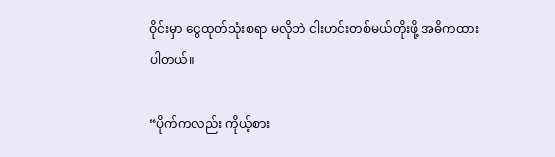ဝိုင်းမှာ ငွေထုတ်သုံးစရာ မလိုဘဲ ငါးဟင်းတစ်မယ်တိုးဖို့ အဓိကထားပါတယ်။

“ပိုက်ကလည်း ကိုယ့်စား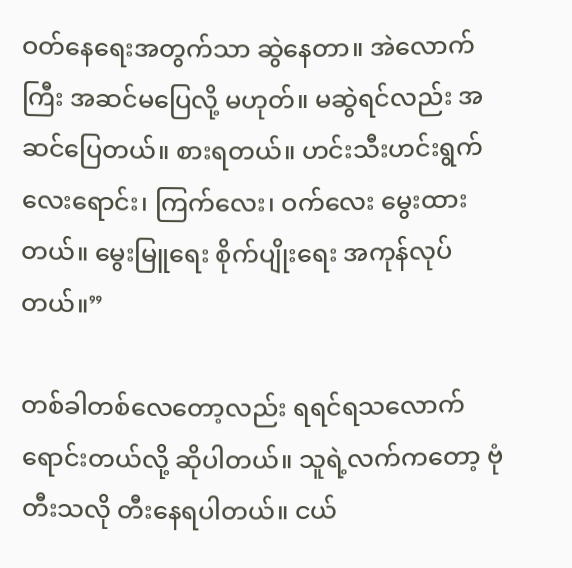ဝတ်နေရေးအတွက်သာ ဆွဲနေတာ။ အဲလောက်ကြီး အဆင်မပြေလို့ မဟုတ်။ မဆွဲရင်လည်း အဆင်ပြေတယ်။ စားရတယ်။ ဟင်းသီးဟင်းရွက်လေးရောင်း၊ ကြက်လေး၊ ဝက်လေး မွေးထားတယ်။ မွေးမြူရေး စိုက်ပျိုးရေး အကုန်လုပ်တယ်။”

တစ်ခါတစ်လေတော့လည်း ရရင်ရသလောက်ရောင်းတယ်လို့ ဆိုပါတယ်။ သူရဲ့လက်ကတော့ ဗုံတီးသလို တီးနေရပါတယ်။ ငယ်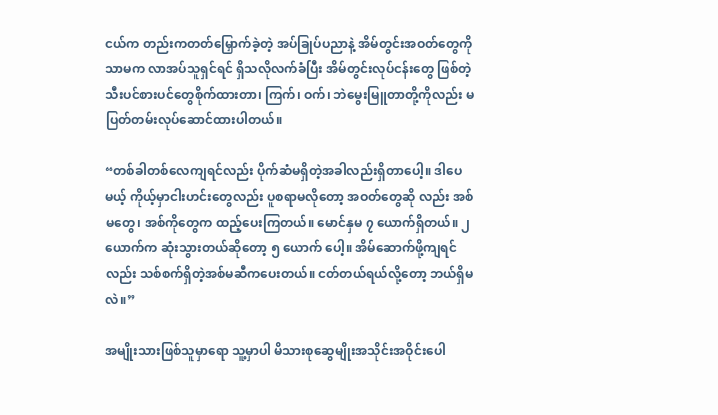ငယ်က တည်းကတတ်မြှောက်ခဲ့တဲ့ အပ်ခြုပ်ပညာနဲ့ အိမ်တွင်းအဝတ်တွေကိုသာမက လာအပ်သူရှင်ရင် ရှိသလိုလက်ခံပြီး အိမ်တွင်းလုပ်ငန်းတွေ ဖြစ်တဲ့ သီးပင်စားပင်တွေစိုက်ထားတာ၊ ကြက်၊ ဝက်၊ ဘဲမွေးမြူတာတို့ကိုလည်း မပြတ်တမ်းလုပ်ဆောင်ထားပါတယ်။

“တစ်ခါတစ်လေကျရင်လည်း ပိုက်ဆံမရှိတဲ့အခါလည်းရှိတာပေါ့။ ဒါပေမယ့် ကိုယ့်မှာငါးဟင်းတွေလည်း ပူစရာမလိုတော့ အဝတ်တွေဆို လည်း အစ်မတွေ၊ အစ်ကိုတွေက ထည့်ပေးကြတယ်။ မောင်နှမ ၇ ယောက်ရှိတယ်။ ၂ ယောက်က ဆုံးသွားတယ်ဆိုတော့ ၅ ယောက် ပေါ့။ အိမ်ဆောက်ဖို့ကျရင်လည်း သစ်စက်ရှိတဲ့အစ်မဆီကပေးတယ်။ ငတ်တယ်ရယ်လို့တော့ ဘယ်ရှိမလဲ။”

အမျိုးသားဖြစ်သူမှာရော သူ့မှာပါ မိသားစုဆွေမျိုးအသိုင်းအဝိုင်းပေါ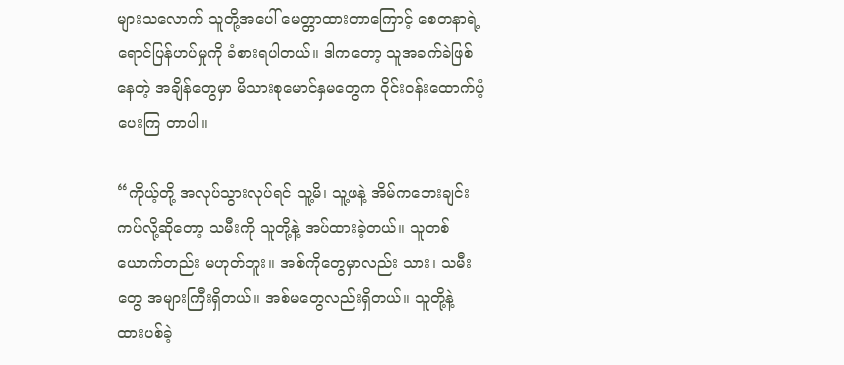များသလောက် သူတို့အပေါ် မေတ္တာထားတာကြောင့် စေတနာရဲ့ ရောင်ပြန်ဟပ်မှုကို ခံစားရပါတယ်။ ဒါကတော့ သူအခက်ခဲဖြစ်နေတဲ့ အချိန်တွေမှာ မိသားစုမောင်နှမတွေက ဝိုင်းဝန်းထောက်ပံ့ပေးကြ တာပါ။

“ကိုယ့်တို့ အလုပ်သွားလုပ်ရင် သူ့မိ၊ သူ့ဖနဲ့ အိမ်ကဘေးချင်းကပ်လို့ဆိုတော့ သမီးကို သူတို့နဲ့ အပ်ထားခဲ့တယ်။ သူတစ်ယောက်တည်း မဟုတ်ဘူး။ အစ်ကိုတွေမှာလည်း သား၊ သမီးတွေ အများကြီးရှိတယ်။ အစ်မတွေလည်းရှိတယ်။ သူတို့နဲ့ ထားပစ်ခဲ့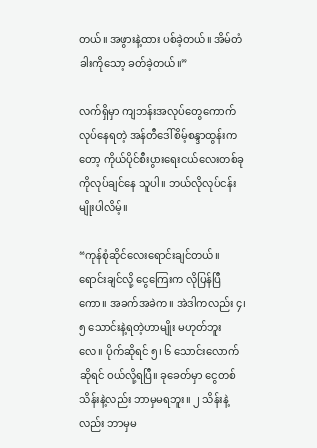တယ်။ အဖွားနဲ့ထား ပစ်ခဲ့တယ်။ အိမ်တံခါးကိုသော့ ခတ်ခဲ့တယ်။”

လက်ရှိမှာ ကျဘန်းအလုပ်တွေကောက်လုပ်နေရတဲ့ အန်တီဒေါ်စိမ့်စန္ဒာထွန်းကတော့ ကိုယ်ပိုင်စီးပွားရေးငယ်လေးတစ်ခုကိုလုပ်ချင်နေ သူပါ။ ဘယ်လိုလုပ်ငန်းမျိုးပါလိမ့်။

“ကုန်စုံဆိုင်လေးရောင်းချင်တယ်။ ရောင်းချင်လို့ ငွေကြေးက လိုပြန်ပြီကော။ အခက်အခဲက။ အဲဒါကလည်း ၄၊ ၅ သောင်းနဲ့ရတဲ့ဟာမျိုး မဟုတ်ဘူးလေ။ ပိုက်ဆိုရင် ၅၊ ၆ သောင်းလောက်ဆိုရင် ဝယ်လို့ရပြီ။ ခုခေတ်မှာ ငွေတစ်သိန်းနဲ့လည်း ဘာမှမရဘူး။ ၂ သိန်းနဲ့လည်း ဘာမှမ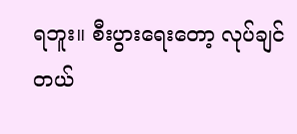ရဘူး။ စီးပွားရေးတော့ လုပ်ချင်တယ်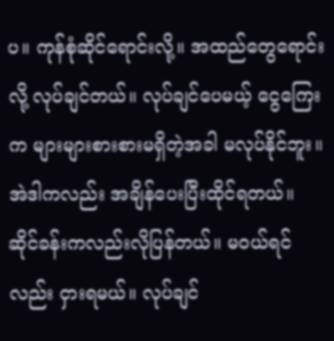ပ။ ကုန်စုံဆိုင်ရောင်းလို့။ အထည်တွေရောင်းလို့ လုပ်ချင်တယ်။ လုပ်ချင်ပေမယ့် ငွေကြေး က များများစားစားမရှိတဲ့အခါ မလုပ်နိုင်ဘူး။ အဲဒါကလည်း အချိန်ပေးပြီးထိုင်ရတယ်။ ဆိုင်ခန်းကလည်းလိုပြန်တယ်။ မဝယ်ရင်လည်း ငှားရမယ်။ လုပ်ချင်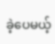ခဲ့ပေမယ့်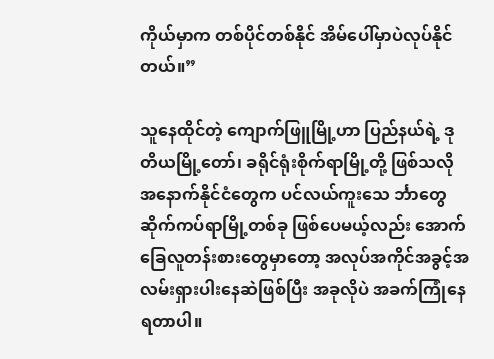ကိုယ်မှာက တစ်ပိုင်တစ်နိုင် အိမ်ပေါ်မှာပဲလုပ်နိုင်တယ်။”

သူနေထိုင်တဲ့ ကျောက်ဖြူမြို့ဟာ ပြည်နယ်ရဲ့ ဒုတိယမြို့တော်၊ ခရိုင်ရုံးစိုက်ရာမြို့တို့ ဖြစ်သလို အနောက်နိုင်ငံတွေက ပင်လယ်ကူးသေ င်္ဘာတွေဆိုက်ကပ်ရာမြို့တစ်ခု ဖြစ်ပေမယ့်လည်း အောက်ခြေလူတန်းစားတွေမှာတော့ အလုပ်အကိုင်အခွင့်အလမ်းရှားပါးနေဆဲဖြစ်ပြီး အခုလိုပဲ အခက်ကြုံနေရတာပါ။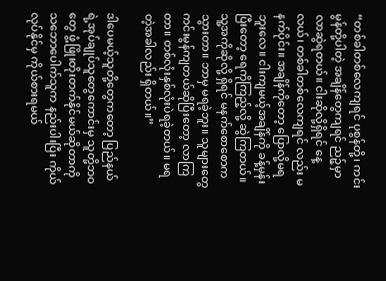“တစ်ခါတစ်လေကျရင် ပုစွန်တို့၊ ကင်းမွန်တို့ပါတဲ့ အချိန်တွေကျရင် ညဉ့်မှာလာဆွဲရတယ်။ ငါးဆိုလို့ရှိရင် နေ့လယ်၊ တစ်ခါတစ်လေကျရင် လည်း မနက်ပိုင်း။ အချိန်ကိုတော့ ပြောလို့မရဘူးလေ။ ငါးကျမယ့်အချိန်ကို ခန့်မှန်းပြီးတော့ ရေကိုကြည့်လို့ ဆွဲကြတယ်။ သူ့အကိုဆိုလို့ ရှိရင် မနက်စောစောက သွားတာ။ ဘာမှ မရခဲ့ဘူး။ သူများတွေ ကင်းမွန်ကျတယ်ဆိုပြီးတော့ လာကြတာ။ တစ်လုံးနှစ်လုံးပဲရခဲ့တယ်။ မရ တဲ့အခါလည်း ရှိတယ်။”

ဒါပေမယ့်သူတို့တွေကတော့ ပြည်နယ်ရဲ့အုပ်ချုပ်သူတွေကောင်းမှ သူတို့ဘဝတွေ ဖွံ့ဖြိုးတိုးတက်နိုင်မယ်ဆိုတာကို သဘောပေါက်သူက နည်းပါးပြီး ကိုယ်လုပ်နိုင်မှ ကိုယ်စားရမယ်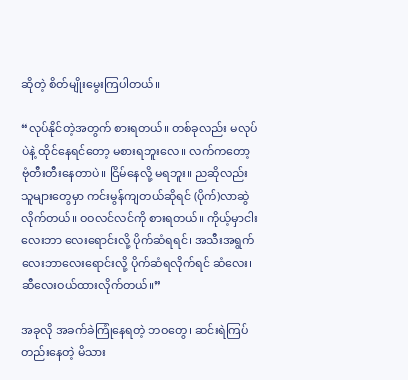ဆိုတဲ့ စိတ်မျိုးမွေးကြပါတယ်။

“လုပ်နိုင်တဲ့အတွက် စားရတယ်။ တစ်ခုလည်း မလုပ်ပဲနဲ့ ထိုင်နေရင်တော့ မစားရဘူးလေ။ လက်ကတော့ ဗုံတီးတီးနေတာပဲ။ ငြိမ်နေလို့ မရဘူး။ ညဆိုလည်း သူများတွေမှာ ကင်းမွန်ကျတယ်ဆိုရင် (ပိုက်)လာဆွဲလိုက်တယ်။ ဝဝလင်လင်ကို စားရတယ်။ ကိုယ့်မှာငါးလေးဘာ လေးရောင်းလို့ ပိုက်ဆံရရင်၊ အသီးအရွက်လေးဘာလေးရောင်းလို့ ပိုက်ဆံရလိုက်ရင် ဆံလေး၊ ဆီလေးဝယ်ထားလိုက်တယ်။”

အခုလို အခက်ခဲကြုံနေရတဲ့ ဘဝတွေ၊ ဆင်းရဲကြပ်တည်းနေတဲ့ မိသား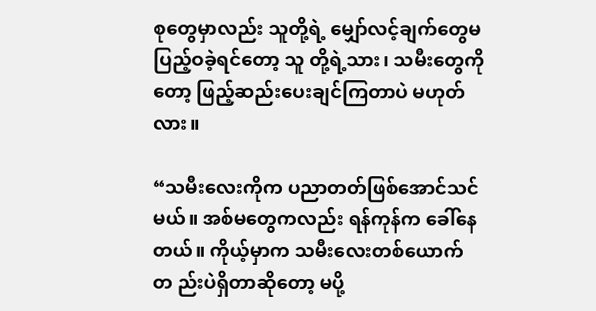စုတွေမှာလည်း သူတို့ရဲ့ မျှော်လင့်ချက်တွေမပြည့်ဝခဲ့ရင်တော့ သူ တို့ရဲ့သား၊ သမီးတွေကိုတော့ ဖြည့်ဆည်းပေးချင်ကြတာပဲ မဟုတ်လား။

“သမီးလေးကိုက ပညာတတ်ဖြစ်အောင်သင်မယ်။ အစ်မတွေကလည်း ရန်ကုန်က ခေါ်နေတယ်။ ကိုယ့်မှာက သမီးလေးတစ်ယောက်တ ည်းပဲရှိတာဆိုတော့ မပို့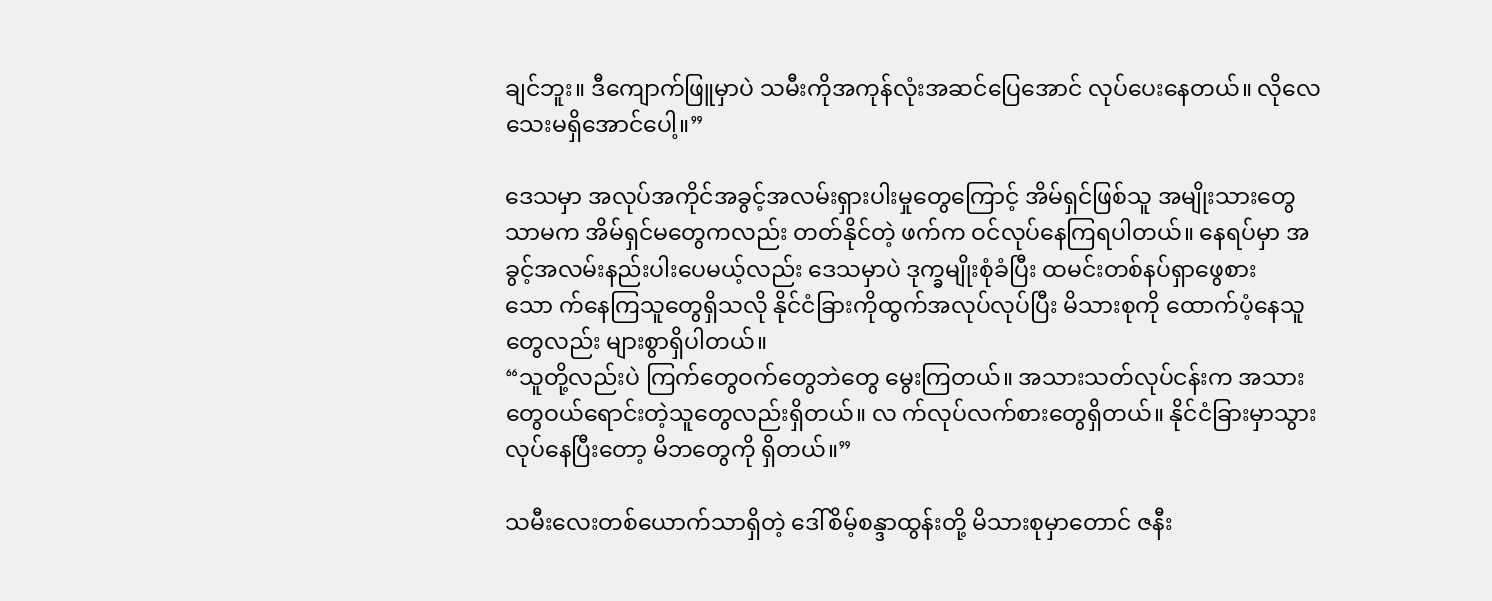ချင်ဘူး။ ဒီကျောက်ဖြူမှာပဲ သမီးကိုအကုန်လုံးအဆင်ပြေအောင် လုပ်ပေးနေတယ်။ လိုလေသေးမရှိအောင်ပေါ့။”

ဒေသမှာ အလုပ်အကိုင်အခွင့်အလမ်းရှားပါးမှုတွေကြောင့် အိမ်ရှင်ဖြစ်သူ အမျိုးသားတွေသာမက အိမ်ရှင်မတွေကလည်း တတ်နိုင်တဲ့ ဖက်က ဝင်လုပ်နေကြရပါတယ်။ နေရပ်မှာ အခွင့်အလမ်းနည်းပါးပေမယ့်လည်း ဒေသမှာပဲ ဒုက္ခမျိုးစုံခံပြီး ထမင်းတစ်နပ်ရှာဖွေစားသော က်နေကြသူတွေရှိသလို နိုင်ငံခြားကိုထွက်အလုပ်လုပ်ပြီး မိသားစုကို ထောက်ပံ့နေသူတွေလည်း များစွာရှိပါတယ်။
“သူတို့လည်းပဲ ကြက်တွေဝက်တွေဘဲတွေ မွေးကြတယ်။ အသားသတ်လုပ်ငန်းက အသားတွေဝယ်ရောင်းတဲ့သူတွေလည်းရှိတယ်။ လ က်လုပ်လက်စားတွေရှိတယ်။ နိုင်ငံခြားမှာသွားလုပ်နေပြီးတော့ မိဘတွေကို ရှိတယ်။”

သမီးလေးတစ်ယောက်သာရှိတဲ့ ဒေါ်စိမ့်စန္ဒာထွန်းတို့ မိသားစုမှာတောင် ဇနီး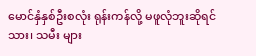မောင်နှံနှစ်ဦးစလုံး ရုန်းကန်လို့ မဖူလုံဘူးဆိုရင် သား၊ သမီး များ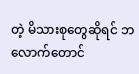တဲ့ မိသားစုတွေဆိုရင် ဘလောက်တောင်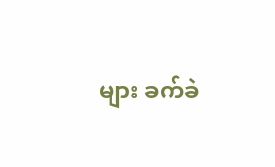များ ခက်ခဲ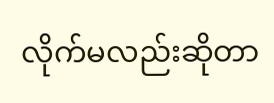လိုက်မလည်းဆိုတာ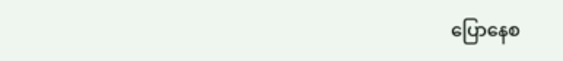ပြောနေစ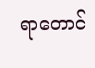ရာတောင်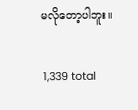မလိုတော့ပါဘူး။

 1,339 total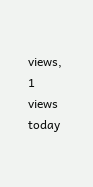views,  1 views today